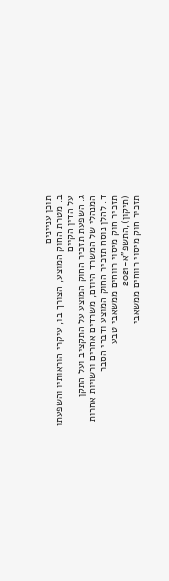תוכן עניינים
ב. מטרת החוק המוצע, הצורך בו, עיקרי הוראותיו והשפעתו על הדין הקיים
ג. השפעת תזכיר החוק המוצע על התקציב ועל התקן המנהלי של המשרד היוזם, משרדים אחרים ורשויות אחרות
ד. להלן נוסח תזכיר החוק המוצע ודברי הסבר
תזכיר חוק מיסוי רווחים ממשאבי טבע (תיקון),התשפ"א-2021
תזכיר חוק מיסוי רווחים ממשאבי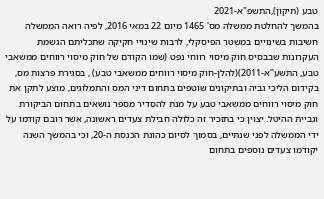טבע (תיקון),התשפ"א-2021
בהמשך להחלטת ממשלה מס' 1465 מיום 22 במאי 2016, לפיה רואה הממשלה חשיבות בשינויים במשטר הפיסקלי, לרבות שינויי חקיקה שתכליתם הגשמת העקרונות שבבסיס חוק מיסוי רווחי נפט (שמו הקודם של חוק מיסוי רווחים ממשאבי טבע, התשע"א-2011)(להלן-חוק מיסוי רווחים ממשאבי טבע) , בסגירת פרצות מס, בקידום הליכי גביה ובתיקונים שוטפים בתחום דיני המס והתמלוגים, מוצע לתקן את חוק מיסוי רווחים ממשאבי טבע על מנת להסדיר מספר נושאים בתחום הביקורת וגביית ההיטל. יצוין כי בתזכיר זה כלולה חבילת צעדים ראשונה, אשר רובם קודמו על ידי הממשלה לפני שנתיים, בסמוך לסיום כהונת הכנסת ה-20, וכי בהמשך השנה יקודמו צעדים נוספים בתחום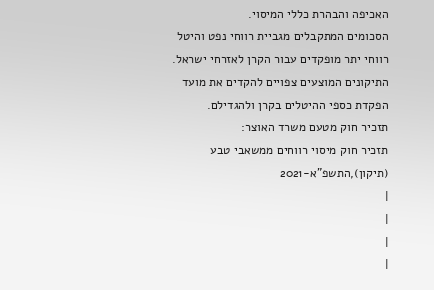האכיפה והבהרת כללי המיסוי.
הסכומים המתקבלים מגביית רווחי נפט והיטל רווחי יתר מופקדים עבור הקרן לאזרחי ישראל. התיקונים המוצעים צפויים להקדים את מועד הפקדת כספי ההיטלים בקרן ולהגדילם.
תזכיר חוק מטעם משרד האוצר:
תזכיר חוק מיסוי רווחים ממשאבי טבע (תיקון),התשפ"א-2021
|
|
|
|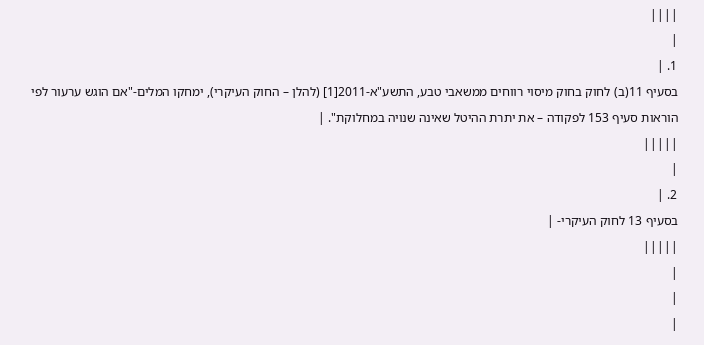||||
|
1. |
בסעיף 11(ב) לחוק בחוק מיסוי רווחים ממשאבי טבע, התשע"א-2011[1] (להלן – החוק העיקרי), ימחקו המלים-"אם הוגש ערעור לפי הוראות סעיף 153 לפקודה – את יתרת ההיטל שאינה שנויה במחלוקת". |
|||||
|
2. |
בסעיף 13 לחוק העיקרי- |
|||||
|
|
|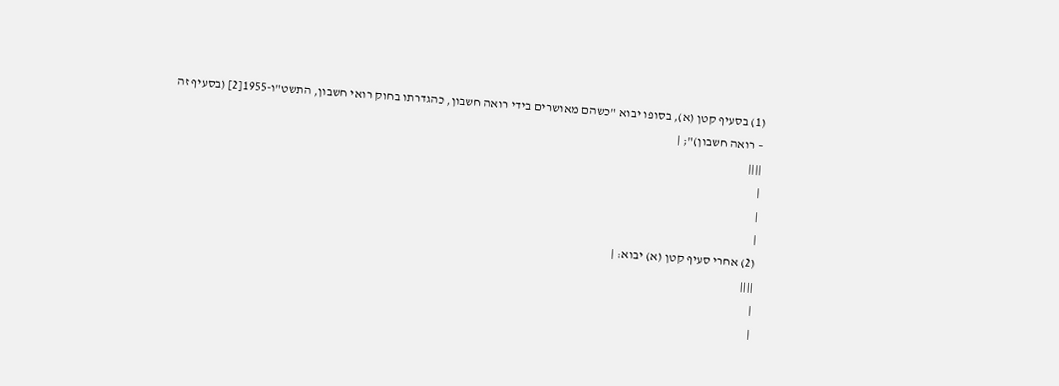(1) בסעיף קטן (א), בסופו יבוא "כשהם מאושרים בידי רואה חשבון, כהגדרתו בחוק רואי חשבון, התשט"ו-1955[2] (בסעיף זה – רואה חשבון)"; |
||||
|
|
|
(2) אחרי סעיף קטן (א) יבוא: |
||||
|
|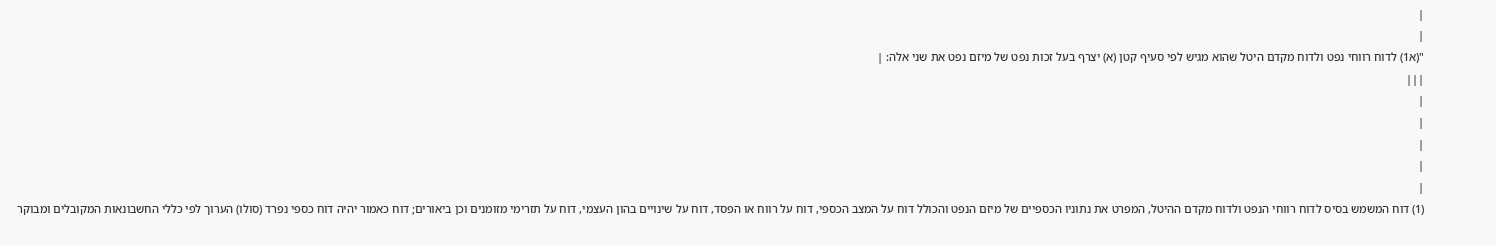|
|
"(א1) לדוח רווחי נפט ולדוח מקדם היטל שהוא מגיש לפי סעיף קטן (א) יצרף בעל זכות נפט של מיזם נפט את שני אלה: |
|||
|
|
|
|
|
(1) דוח המשמש בסיס לדוח רווחי הנפט ולדוח מקדם ההיטל, המפרט את נתוניו הכספיים של מיזם הנפט והכולל דוח על המצב הכספי, דוח על רווח או הפסד, דוח על שינויים בהון העצמי, דוח על תזרימי מזומנים וכן ביאורים; דוח כאמור יהיה דוח כספי נפרד (סולו) הערוך לפי כללי החשבונאות המקובלים ומבוקר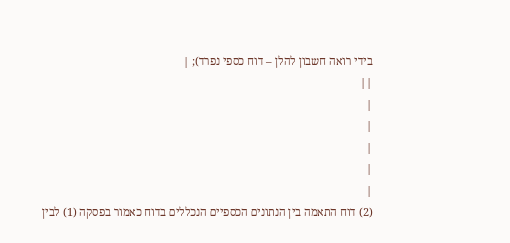בידי רואה חשבון להלן – דוח כספי נפרד); |
||
|
|
|
|
|
(2) דוח התאמה בין הנתונים הכספיים הנכללים בדוח כאמור בפסקה (1) לבין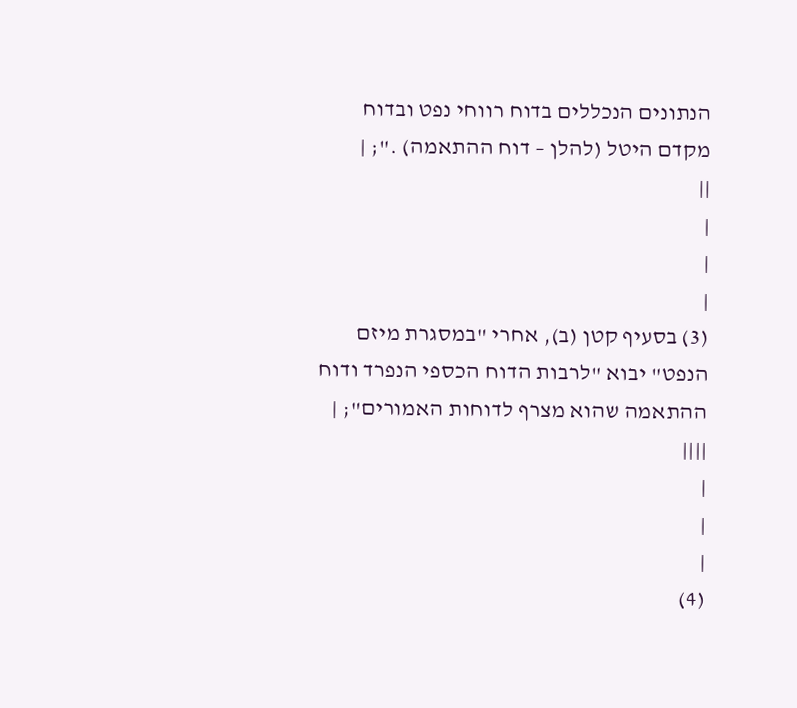הנתונים הנכללים בדוח רווחי נפט ובדוח מקדם היטל (להלן – דוח ההתאמה) ."; |
||
|
|
|
(3) בסעיף קטן (ב), אחרי "במסגרת מיזם הנפט" יבוא "לרבות הדוח הכספי הנפרד ודוח ההתאמה שהוא מצרף לדוחות האמורים"; |
||||
|
|
|
(4)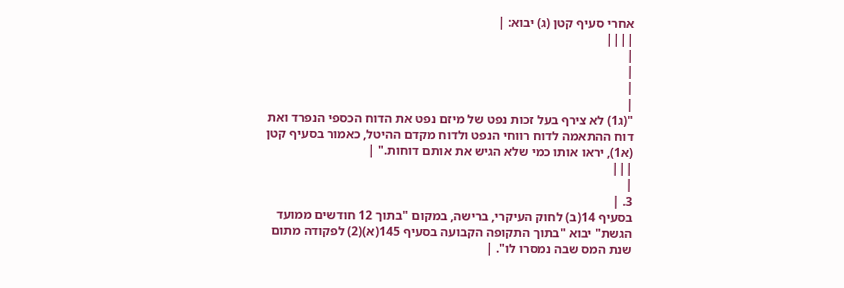אחרי סעיף קטן (ג) יבוא: |
||||
|
|
|
|
"(ג1) לא צירף בעל זכות נפט של מיזם נפט את הדוח הכספי הנפרד ואת דוח ההתאמה לדוח רווחי הנפט ולדוח מקדם ההיטל, כאמור בסעיף קטן (א1), יראו אותו כמי שלא הגיש את אותם דוחות." |
|||
|
3. |
בסעיף 14(ב) לחוק העיקרי, ברישה, במקום "בתוך 12 חודשים ממועד הגשת" יבוא "בתוך התקופה הקבועה בסעיף 145(א)(2) לפקודה מתום שנת המס שבה נמסרו לו". |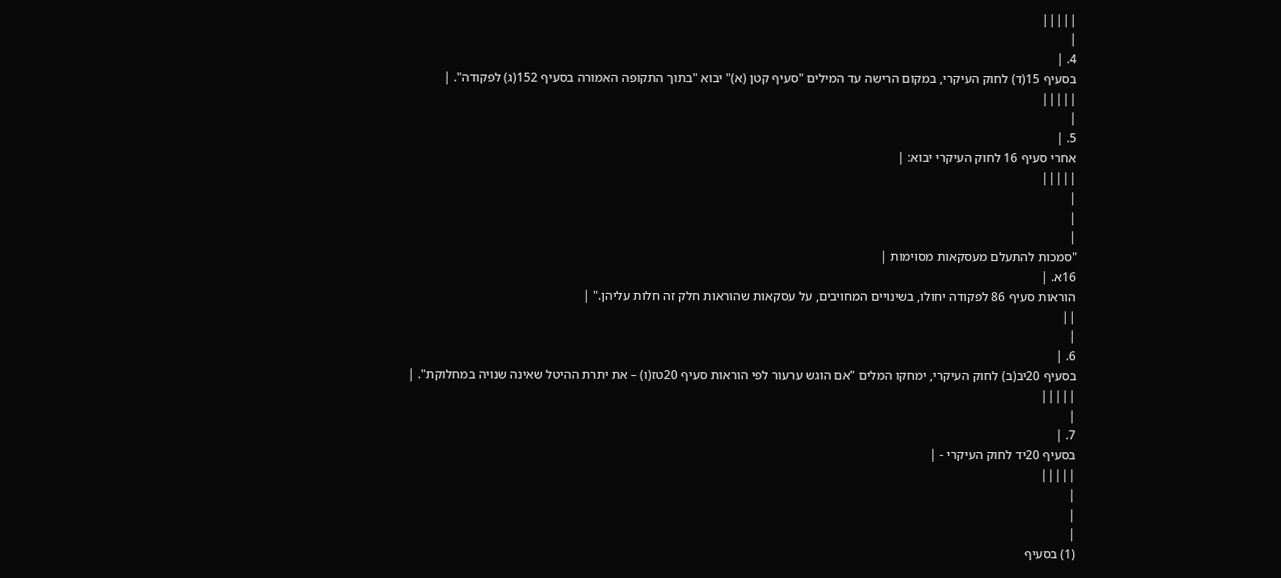|||||
|
4. |
בסעיף 15(ד) לחוק העיקרי, במקום הרישה עד המילים "סעיף קטן (א)" יבוא "בתוך התקופה האמורה בסעיף 152(ג) לפקודה". |
|||||
|
5. |
אחרי סעיף 16 לחוק העיקרי יבוא: |
|||||
|
|
|
"סמכות להתעלם מעסקאות מסוימות |
16א. |
הוראות סעיף 86 לפקודה יחולו, בשינויים המחויבים, על עסקאות שהוראות חלק זה חלות עליהן." |
||
|
6. |
בסעיף 20יב(ב) לחוק העיקרי, ימחקו המלים "אם הוגש ערעור לפי הוראות סעיף 20טז(ו) – את יתרת ההיטל שאינה שנויה במחלוקת". |
|||||
|
7. |
בסעיף 20יד לחוק העיקרי - |
|||||
|
|
|
(1) בסעיף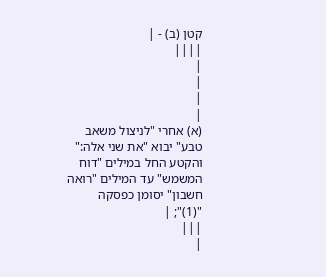קטן (ב) - |
||||
|
|
|
|
(א) אחרי "לניצול משאב טבע" יבוא "את שני אלה:" והקטע החל במילים "דוח המשמש" עד המילים "רואה חשבון" יסומן כפסקה "(1)"; |
|||
|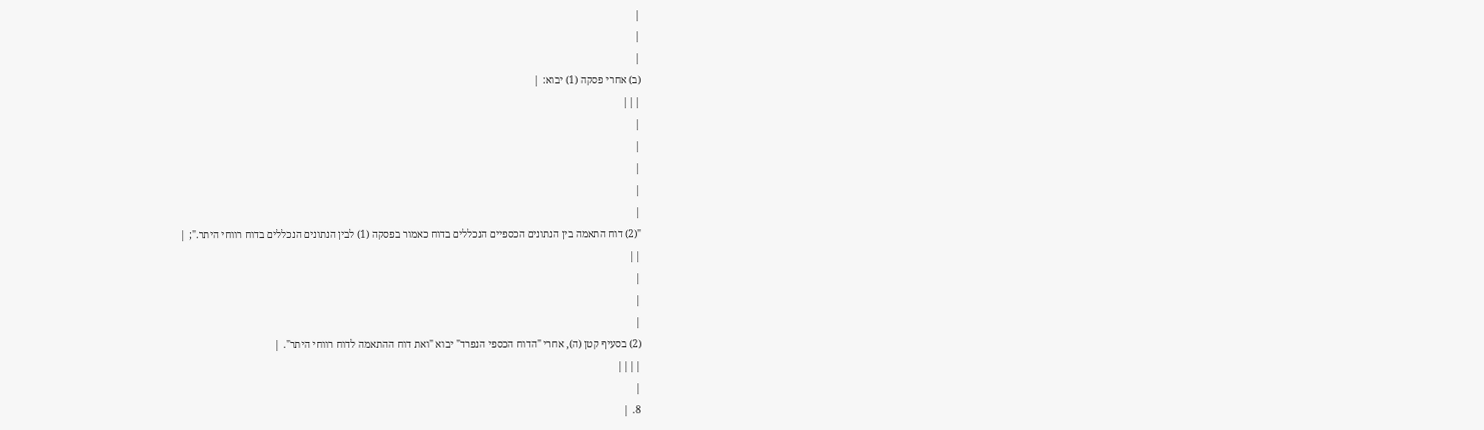|
|
|
(ב) אחרי פסקה (1) יבוא: |
|||
|
|
|
|
|
"(2) דוח התאמה בין הנתונים הכספיים הנכללים בדוח כאמור בפסקה (1) לבין הנתונים הנכללים בדוח רווחי היתר."; |
||
|
|
|
(2) בסעיף קטן (ה), אחרי "הדוח הכספי הנפרד" יבוא "ואת דוח ההתאמה לדוח רווחי היתר". |
||||
|
8. |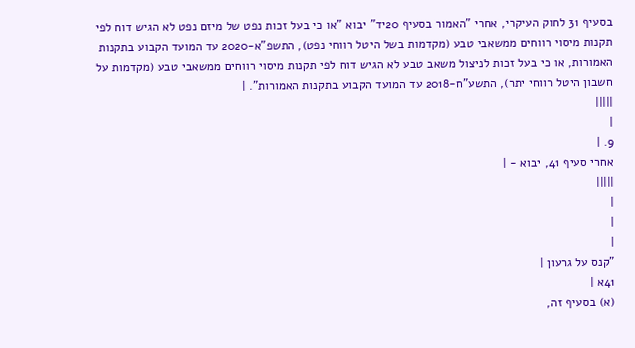בסעיף 31 לחוק העיקרי, אחרי "האמור בסעיף 20יד" יבוא "או כי בעל זכות נפט של מיזם נפט לא הגיש דוח לפי תקנות מיסוי רווחים ממשאבי טבע (מקדמות בשל היטל רווחי נפט), התשפ"א-2020 עד המועד הקבוע בתקנות האמורות, או כי בעל זכות לניצול משאב טבע לא הגיש דוח לפי תקנות מיסוי רווחים ממשאבי טבע (מקדמות על חשבון היטל רווחי יתר), התשע"ח-2018 עד המועד הקבוע בתקנות האמורות". |
|||||
|
9. |
אחרי סעיף 41, יבוא - |
|||||
|
|
|
"קנס על גרעון |
41א |
(א) בסעיף זה,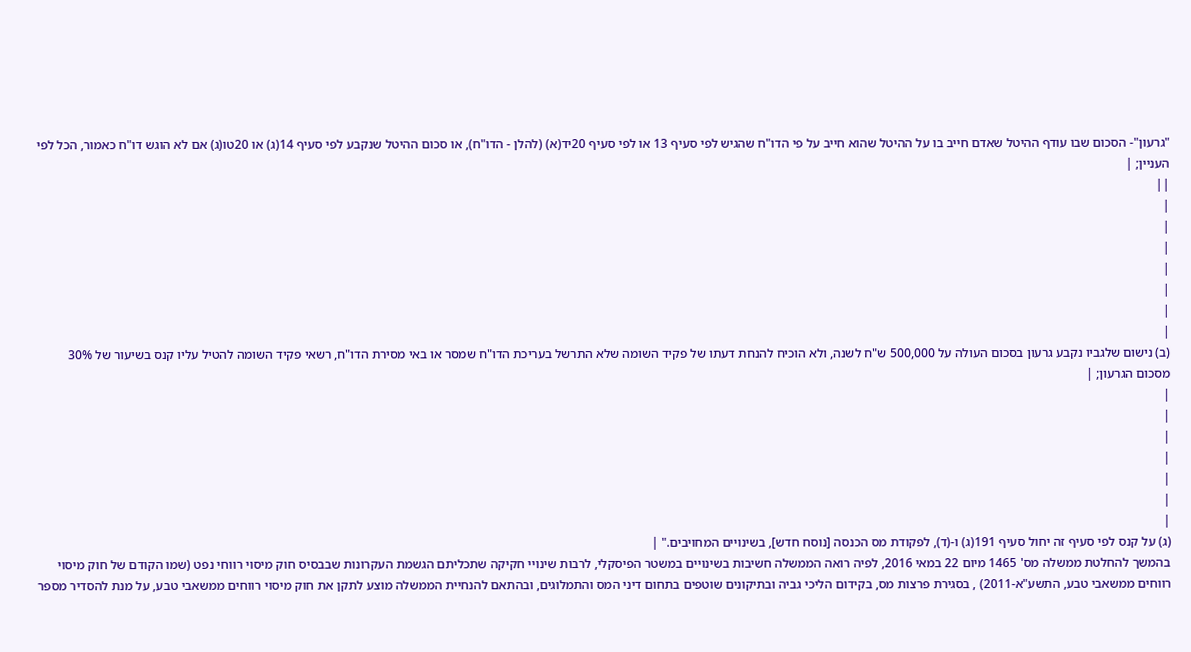"גרעון"- הסכום שבו עודף ההיטל שאדם חייב בו על ההיטל שהוא חייב על פי הדו"ח שהגיש לפי סעיף 13 או לפי סעיף 20יד(א) (להלן - הדו"ח), או סכום ההיטל שנקבע לפי סעיף 14(ג) או 20טו(ג) אם לא הוגש דו"ח כאמור, הכל לפי העניין; |
||
|
|
|
|
|
|
|
(ב) נישום שלגביו נקבע גרעון בסכום העולה על 500,000 ש"ח לשנה, ולא הוכיח להנחת דעתו של פקיד השומה שלא התרשל בעריכת הדו"ח שמסר או באי מסירת הדו"ח, רשאי פקיד השומה להטיל עליו קנס בשיעור של 30% מסכום הגרעון; |
|
|
|
|
|
|
|
(ג) על קנס לפי סעיף זה יחול סעיף 191(ג) ו-(ד), לפקודת מס הכנסה [נוסח חדש], בשינויים המחויבים." |
בהמשך להחלטת ממשלה מס' 1465 מיום 22 במאי 2016, לפיה רואה הממשלה חשיבות בשינויים במשטר הפיסקלי, לרבות שינויי חקיקה שתכליתם הגשמת העקרונות שבבסיס חוק מיסוי רווחי נפט (שמו הקודם של חוק מיסוי רווחים ממשאבי טבע, התשע"א-2011) , בסגירת פרצות מס, בקידום הליכי גביה ובתיקונים שוטפים בתחום דיני המס והתמלוגים, ובהתאם להנחיית הממשלה מוצע לתקן את חוק מיסוי רווחים ממשאבי טבע, על מנת להסדיר מספר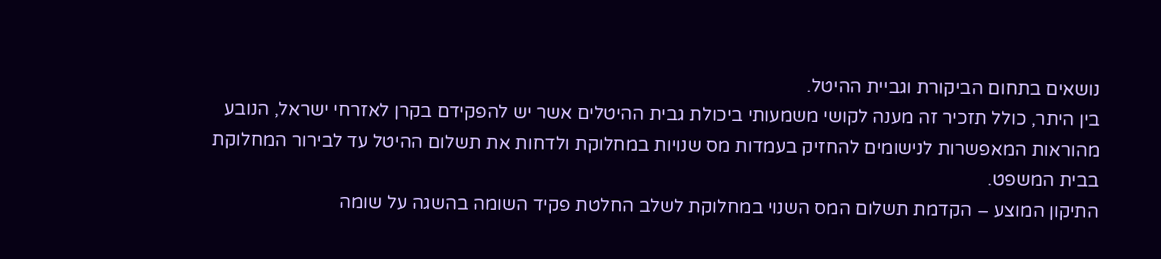נושאים בתחום הביקורת וגביית ההיטל.
בין היתר, כולל תזכיר זה מענה לקושי משמעותי ביכולת גבית ההיטלים אשר יש להפקידם בקרן לאזרחי ישראל, הנובע מהוראות המאפשרות לנישומים להחזיק בעמדות מס שנויות במחלוקת ולדחות את תשלום ההיטל עד לבירור המחלוקת בבית המשפט.
התיקון המוצע – הקדמת תשלום המס השנוי במחלוקת לשלב החלטת פקיד השומה בהשגה על שומה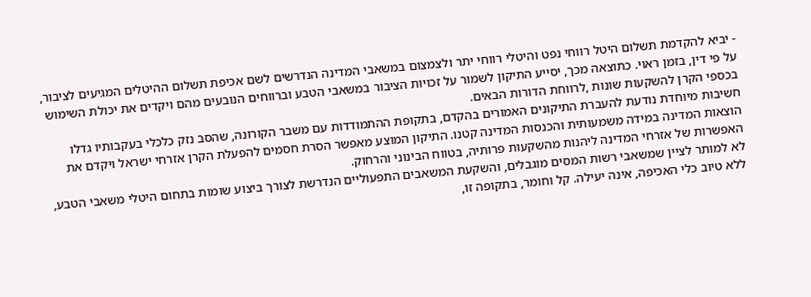- יביא להקדמת תשלום היטל רווחי נפט והיטלי רווחי יתר ולצמצום במשאבי המדינה הנדרשים לשם אכיפת תשלום ההיטלים המגיעים לציבור, על פי דין, בזמן ראוי. כתוצאה מכך, יסייע התיקון לשמור על זכויות הציבור במשאבי הטבע וברווחים הנובעים מהם ויקדים את יכולת השימוש בכספי הקרן להשקעות שונות ,לרווחת הדורות הבאים.
חשיבות מיוחדת נודעת להעברת התיקונים האמורים בהקדם, בתקופת ההתמודדות עם משבר הקורונה, שהסב נזק כלכלי בעקבותיו גדלו הוצאות המדינה במידה משמעותית והכנסות המדינה קטנו. התיקון המוצע מאפשר הסרת חסמים להפעלת הקרן אזרחי ישראל ויקדם את האפשרות של אזרחי המדינה ליהנות מהשקעות פרותיה, בטווח הבינוני והרחוק.
לא למותר לציין שמשאבי רשות המסים מוגבלים, והשקעת המשאבים התפעוליים הנדרשת לצורך ביצוע שומות בתחום היטלי משאבי הטבע, ללא טיוב כלי האכיפה, אינה יעילה. קל וחומר, בתקופה זו,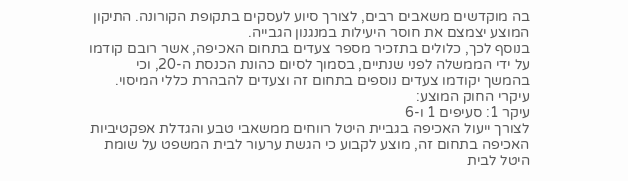בה מוקדשים משאבים רבים, לצורך סיוע לעסקים בתקופת הקורונה. התיקון המוצע יצמצם את חוסר היעילות במנגנון הגבייה.
בנוסף לכך, כלולים בתזכיר מספר צעדים בתחום האכיפה, אשר רובם קודמו על ידי הממשלה לפני שנתיים, בסמוך לסיום כהונת הכנסת ה-20, וכי בהמשך יקודמו צעדים נוספים בתחום זה וצעדים להבהרת כללי המיסוי.
עיקרי החוק המוצע:
עיקר 1: סעיפים 1 ו-6
לצורך ייעול האכיפה בגביית היטל רווחים ממשאבי טבע והגדלת אפקטיביות האכיפה בתחום זה, מוצע לקבוע כי הגשת ערעור לבית המשפט על שומת היטל לבית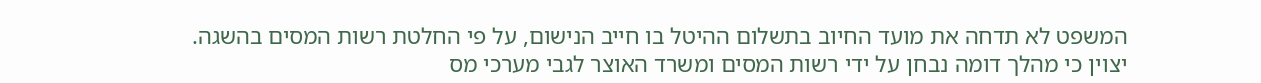המשפט לא תדחה את מועד החיוב בתשלום ההיטל בו חייב הנישום, על פי החלטת רשות המסים בהשגה.
יצוין כי מהלך דומה נבחן על ידי רשות המסים ומשרד האוצר לגבי מערכי מס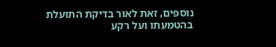נוספים, זאת לאור בדיקת התועלת בהטמעתו ועל רקע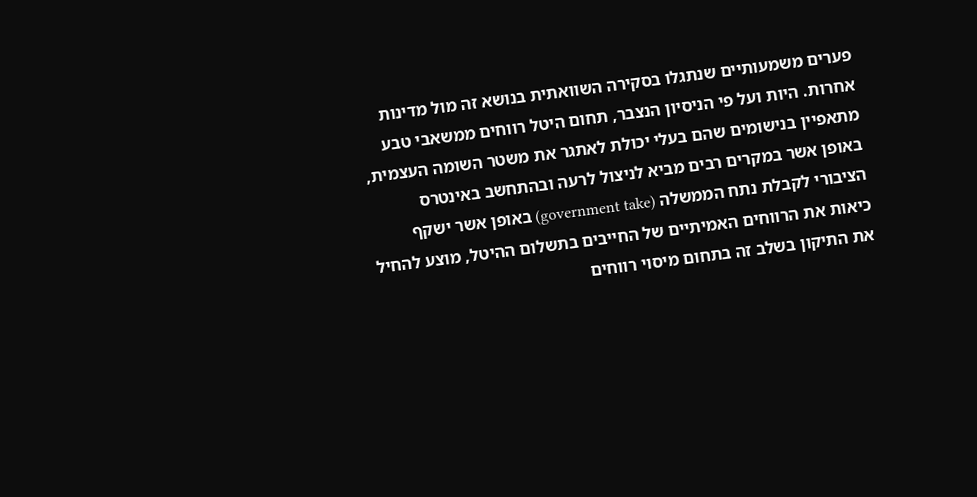פערים משמעותיים שנתגלו בסקירה השוואתית בנושא זה מול מדינות אחרות. היות ועל פי הניסיון הנצבר, תחום היטל רווחים ממשאבי טבע מתאפיין בנישומים שהם בעלי יכולת לאתגר את משטר השומה העצמית, באופן אשר במקרים רבים מביא לניצול לרעה ובהתחשב באינטרס הציבורי לקבלת נתח הממשלה (government take) באופן אשר ישקף כיאות את הרווחים האמיתיים של החייבים בתשלום ההיטל, מוצע להחיל את התיקון בשלב זה בתחום מיסוי רווחים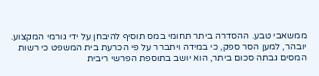ממשאבי טבע. ההסדרה ביתר תחומי במס תוסיף להיבחן על ידי גורמי המקצוע.
יובהר, למען הסר ספק, כי במידה ויתברר על פי הכרעת בית המשפט כי רשות המסים גבתה סכום ביתר, הוא יושב בתוספת הפרשי ריבית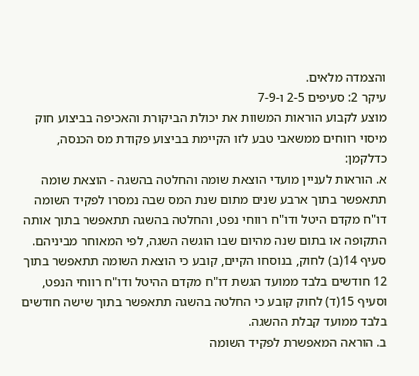והצמדה מלאים.
עיקר 2: סעיפים 2-5 ו-7-9
מוצע לקבוע הוראות המשוות את יכולת הביקורת והאכיפה בביצוע חוק מיסוי רווחים ממשאבי טבע לזו הקיימת בביצוע פקודת מס הכנסה, כדלקמן:
א. הוראות לעניין מועדי הוצאת שומה והחלטה בהשגה - הוצאת שומה תתאפשר בתוך ארבע שנים מתום שנת המס שבה נמסרו לפקיד השומה דו"ח מקדם היטל ודו"ח רווחי נפט, והחלטה בהשגה תתאפשר בתוך אותה התקופה או בתום שנה מהיום שבו הוגשה השגה, לפי המאוחר מביניהם. סעיף 14(ב) לחוק, בנוסחו הקיים, קובע כי הוצאת השומה תתאפשר בתוך 12 חודשים בלבד ממועד הגשת דו"ח מקדם ההיטל ודו"ח רווחי הנפט, וסעיף 15(ד) לחוק קובע כי החלטה בהשגה תתאפשר בתוך שישה חודשים בלבד ממועד קבלת ההשגה.
ב. הוראה המאפשרת לפקיד השומה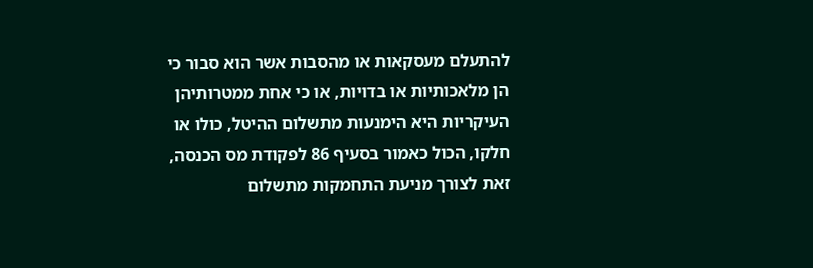להתעלם מעסקאות או מהסבות אשר הוא סבור כי הן מלאכותיות או בדויות, או כי אחת ממטרותיהן העיקריות היא הימנעות מתשלום ההיטל, כולו או חלקו, הכול כאמור בסעיף 86 לפקודת מס הכנסה, זאת לצורך מניעת התחמקות מתשלום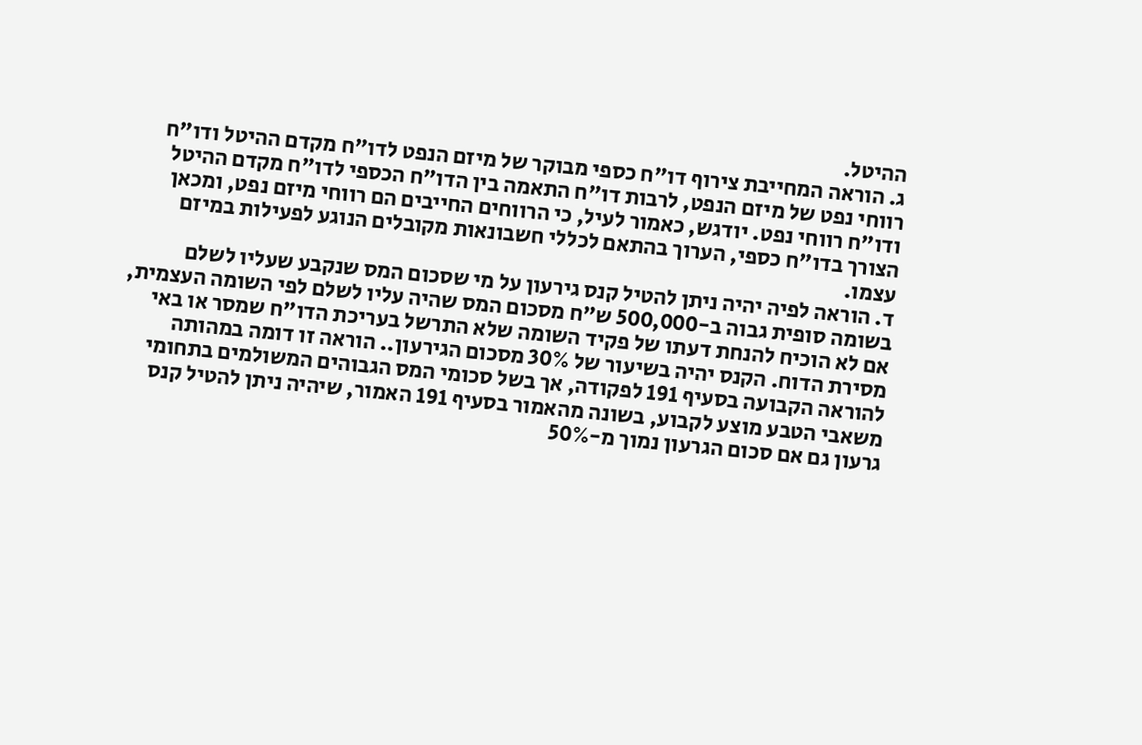ההיטל.
ג. הוראה המחייבת צירוף דו"ח כספי מבוקר של מיזם הנפט לדו"ח מקדם ההיטל ודו"ח רווחי נפט של מיזם הנפט, לרבות דו"ח התאמה בין הדו"ח הכספי לדו"ח מקדם ההיטל ודו"ח רווחי נפט. יודגש, כאמור לעיל, כי הרווחים החייבים הם רווחי מיזם נפט, ומכאן הצורך בדו"ח כספי, הערוך בהתאם לכללי חשבונאות מקובלים הנוגע לפעילות במיזם עצמו.
ד. הוראה לפיה יהיה ניתן להטיל קנס גירעון על מי שסכום המס שנקבע שעליו לשלם בשומה סופית גבוה ב-500,000 ש"ח מסכום המס שהיה עליו לשלם לפי השומה העצמית, אם לא הוכיח להנחת דעתו של פקיד השומה שלא התרשל בעריכת הדו"ח שמסר או באי מסירת הדוח. הקנס יהיה בשיעור של 30% מסכום הגירעון.. הוראה זו דומה במהותה להוראה הקבועה בסעיף 191 לפקודה, אך בשל סכומי המס הגבוהים המשולמים בתחומי משאבי הטבע מוצע לקבוע, בשונה מהאמור בסעיף 191 האמור, שיהיה ניתן להטיל קנס גרעון גם אם סכום הגרעון נמוך מ-50%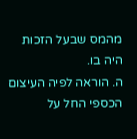מהמס שבעל הזכות היה בו.
ה. הוראה לפיה העיצום הכספי החל על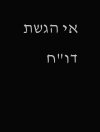אי הגשת דו"ח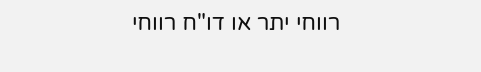רווחי יתר או דו"ח רווחי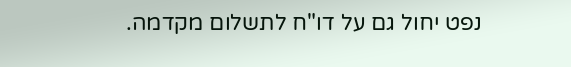נפט יחול גם על דו"ח לתשלום מקדמה.